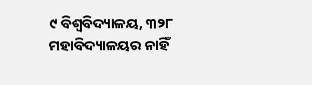୯ ବିଶ୍ବବିଦ୍ୟାଳୟ, ୩୨୮ ମହାବିଦ୍ୟାଳୟର ନାହିଁ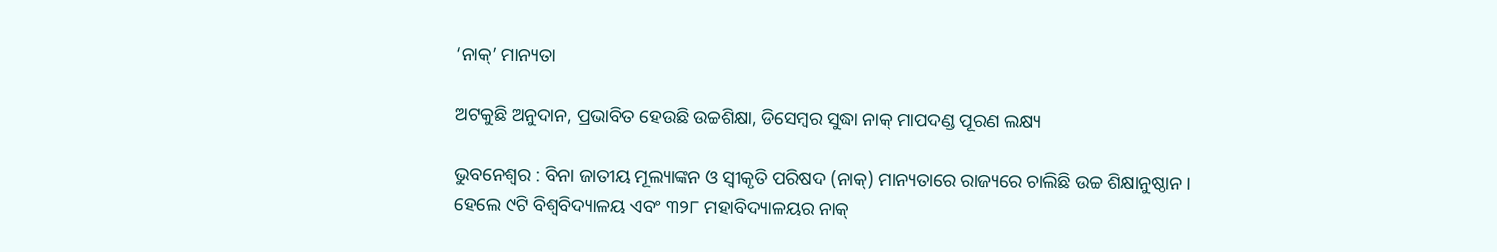‘ନାକ୍‌’ ମାନ୍ୟତା

ଅଟକୁଛି ଅନୁଦାନ, ପ୍ରଭାବିତ ହେଉଛି ଉଚ୍ଚଶିକ୍ଷା, ଡିସେମ୍ବର ସୁଦ୍ଧା ନାକ୍ ମାପଦଣ୍ଡ ପୂରଣ ଲକ୍ଷ୍ୟ

ଭୁବନେଶ୍ବର : ବିନା ଜାତୀୟ ମୂଲ୍ୟାଙ୍କନ ଓ ସ୍ବୀକୃତି ପରିଷଦ (ନାକ୍) ମାନ୍ୟତାରେ ରାଜ୍ୟରେ ଚାଲିଛି ଉଚ୍ଚ ଶିକ୍ଷାନୁଷ୍ଠାନ। ହେଲେ ୯ଟି ବିଶ୍ବବିଦ୍ୟାଳୟ ଏବଂ ୩୨୮ ମହାବିଦ୍ୟାଳୟର ନାକ୍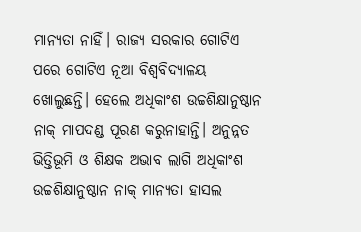ମାନ୍ୟତା ନାହିଁ। ରାଜ୍ୟ ସରକାର ଗୋଟିଏ ପରେ ଗୋଟିଏ ନୂଆ ବିଶ୍ବବିଦ୍ୟାଳୟ ଖୋଲୁଛନ୍ତି। ହେଲେ ଅଧିକାଂଶ ଉଚ୍ଚଶିକ୍ଷାନୁଷ୍ଠାନ ନାକ୍ ମାପଦଣ୍ଡ ପୂରଣ କରୁନାହାନ୍ତି। ଅନୁନ୍ନତ ଭିତ୍ତିଭୂମି ଓ ଶିକ୍ଷକ ଅଭାବ ଲାଗି ଅଧିକାଂଶ ଉଚ୍ଚଶିକ୍ଷାନୁଷ୍ଠାନ ନାକ୍ ମାନ୍ୟତା ହାସଲ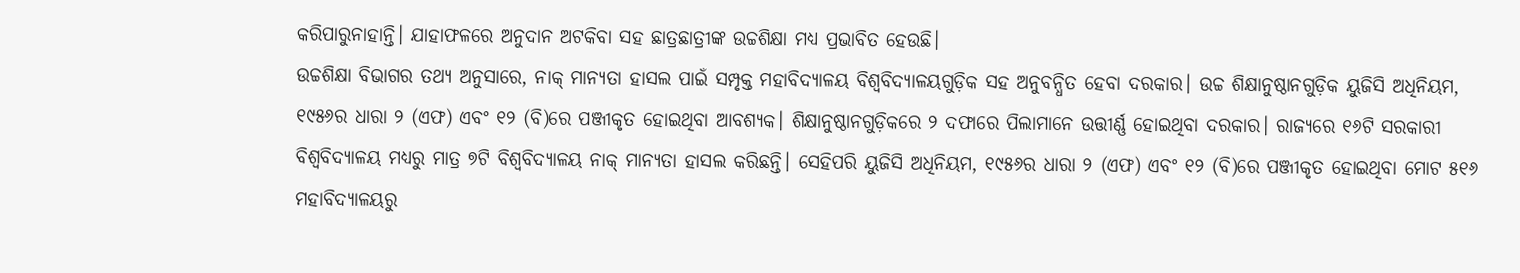କରିପାରୁନାହାନ୍ତି। ଯାହାଫଳରେ ଅନୁଦାନ ଅଟକିବା ସହ ଛାତ୍ରଛାତ୍ରୀଙ୍କ ଉଚ୍ଚଶିକ୍ଷା ମଧ୍ୟ ପ୍ରଭାବିତ ହେଉଛି।
ଉଚ୍ଚଶିକ୍ଷା ବିଭାଗର ତଥ୍ୟ ଅନୁସାରେ, ନାକ୍ ମାନ୍ୟତା ହାସଲ ପାଇଁ ସମ୍ପୃକ୍ତ ମହାବିଦ୍ୟାଳୟ ବିଶ୍ବବିଦ୍ୟାଳୟଗୁଡ଼ିକ ସହ ଅନୁବନ୍ଧିତ ହେବା ଦରକାର। ଉଚ୍ଚ ଶିକ୍ଷାନୁଷ୍ଠାନଗୁଡ଼ିକ ୟୁଜିସି ଅଧିନିୟମ, ୧୯୫୬ର ଧାରା ୨ (ଏଫ) ଏବଂ ୧୨ (ବି)ରେ ପଞ୍ଜୀକୃତ ହୋଇଥିବା ଆବଶ୍ୟକ। ଶିକ୍ଷାନୁଷ୍ଠାନଗୁଡ଼ିକରେ ୨ ଦଫାରେ ପିଲାମାନେ ଉତ୍ତୀର୍ଣ୍ଣ ହୋଇଥିବା ଦରକାର। ରାଜ୍ୟରେ ୧୬ଟି ସରକାରୀ ବିଶ୍ବବିଦ୍ୟାଳୟ ମଧ୍ୟରୁ ମାତ୍ର ୭ଟି ବିଶ୍ବବିଦ୍ୟାଳୟ ନାକ୍ ମାନ୍ୟତା ହାସଲ କରିଛନ୍ତି। ସେହିପରି ୟୁଜିସି ଅଧିନିୟମ, ୧୯୫୬ର ଧାରା ୨ (ଏଫ) ଏବଂ ୧୨ (ବି)ରେ ପଞ୍ଜୀକୃତ ହୋଇଥିବା ମୋଟ ୫୧୬ ମହାବିଦ୍ୟାଳୟରୁ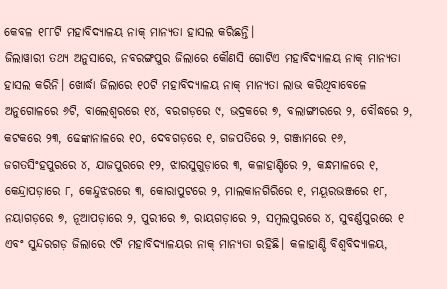କେବଳ ୧୮୮ଟି ମହାବିଦ୍ୟାଳୟ ନାକ୍ ମାନ୍ୟତା ହାସଲ କରିଛନ୍ତି।
ଜିଲାୱାରୀ ତଥ୍ୟ ଅନୁସାରେ, ନବରଙ୍ଗପୁର ଜିଲାରେ କୌଣସି ଗୋଟିଏ ମହାବିଦ୍ୟାଳୟ ନାକ୍ ମାନ୍ୟତା ହାସଲ କରିନି। ଖୋର୍ଦ୍ଧା ଜିଲାରେ ୧୦ଟି ମହାବିଦ୍ୟାଳୟ ନାକ୍ ମାନ୍ୟତା ଲାଭ କରିଥିବାବେଳେ ଅନୁଗୋଳରେ ୬ଟି, ବାଲେଶ୍ବରରେ ୧୪, ବରଗଡ଼ରେ ୯, ଭଦ୍ରକରେ ୭, ବଲାଙ୍ଗୀରରେ ୨, ବୌଦ୍ଧରେ ୨, କଟକରେ ୨୩, ଢେଙ୍କାନାଳରେ ୧୦, ଦେବଗଡ଼ରେ ୧, ଗଜପତିରେ ୨, ଗଞ୍ଜାମରେ ୧୬, ଜଗତସିଂହପୁରରେ ୪, ଯାଜପୁରରେ ୧୨, ଝାରସୁଗୁଡ଼ାରେ ୩, କଳାହାଣ୍ଡିରେ ୨, କନ୍ଧମାଳରେ ୧, କେନ୍ଦ୍ରାପଡ଼ାରେ ୮, କେନ୍ଦୁଝରରେ ୩, କୋରାପୁଟରେ ୨, ମାଲକାନଗିରିରେ ୧, ମୟୂରଭଞ୍ଜରେ ୧୮, ନୟାଗଡ଼ରେ ୭, ନୂଆପଡ଼ାରେ ୨, ପୁରୀରେ ୭, ରାୟଗଡ଼ାରେ ୨, ସମ୍ବଲପୁରରେ ୪, ସୁବର୍ଣ୍ଣପୁରରେ ୧ ଏବଂ ସୁନ୍ଦରଗଡ଼ ଜିଲାରେ ୯ଟି ମହାବିଦ୍ୟାଳୟର ନାକ୍ ମାନ୍ୟତା ରହିଛି। କଳାହାଣ୍ଡି ବିଶ୍ବବିଦ୍ୟାଳୟ,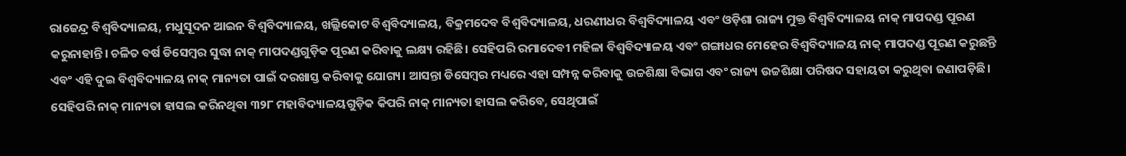ରାଜେନ୍ଦ୍ର ବିଶ୍ବବିଦ୍ୟାଳୟ, ମଧୁସୂଦନ ଆଇନ ବିଶ୍ବବିଦ୍ୟାଳୟ, ଖଲ୍ଲିକୋଟ ବିଶ୍ବବିଦ୍ୟାଳୟ, ବିକ୍ରମଦେବ ବିଶ୍ବବିଦ୍ୟାଳୟ, ଧରଣୀଧର ବିଶ୍ବବିଦ୍ୟାଳୟ ଏବଂ ଓଡ଼ିଶା ରାଜ୍ୟ ମୁକ୍ତ ବିଶ୍ବବିଦ୍ୟାଳୟ ନାକ୍ ମାପଦଣ୍ଡ ପୂରଣ କରୁନାହାନ୍ତି। ଚଳିତ ବର୍ଷ ଡିସେମ୍ବର ସୁଦ୍ଧା ନାକ୍ ମାପଦଣ୍ଡଗୁଡ଼ିକ ପୂରଣ କରିବାକୁ ଲକ୍ଷ୍ୟ ରହିଛି। ସେହିପରି ରମାଦେବୀ ମହିଳା ବିଶ୍ବବିଦ୍ୟାଳୟ ଏବଂ ଗଙ୍ଗାଧର ମେହେର ବିଶ୍ବବିଦ୍ୟାଳୟ ନାକ୍ ମାପଦଣ୍ଡ ପୂରଣ କରୁଛନ୍ତି ଏବଂ ଏହି ଦୁଇ ବିଶ୍ବବିଦ୍ୟାଳୟ ନାକ୍ ମାନ୍ୟତା ପାଇଁ ଦରଖାସ୍ତ କରିବାକୁ ଯୋଗ୍ୟ। ଆସନ୍ତା ଡିସେମ୍ବର ମଧ୍ୟରେ ଏହା ସମ୍ପନ୍ନ କରିବାକୁ ଉଚ୍ଚଶିକ୍ଷା ବିଭାଗ ଏବଂ ରାଜ୍ୟ ଉଚ୍ଚଶିକ୍ଷା ପରିଷଦ ସହାୟତା କରୁଥିବା ଜଣାପଡ଼ିଛି। ସେହିପରି ନାକ୍ ମାନ୍ୟତା ହାସଲ କରିନଥିବା ୩୨୮ ମହାବିଦ୍ୟାଳୟଗୁଡ଼ିକ କିପରି ନାକ୍ ମାନ୍ୟତା ହାସଲ କରିବେ, ସେଥିପାଇଁ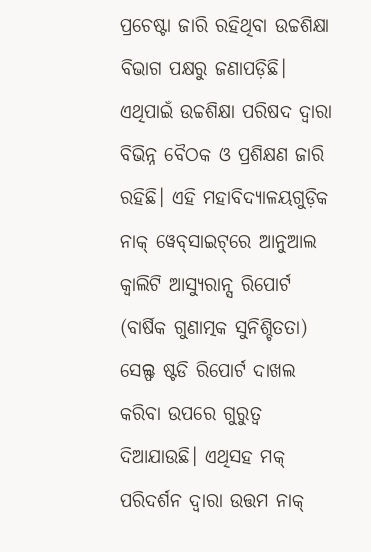ପ୍ରଚେଷ୍ଟା ଜାରି ରହିଥିବା ଉଚ୍ଚଶିକ୍ଷା ବିଭାଗ ପକ୍ଷରୁ ଜଣାପଡ଼ିଛି। ଏଥିପାଇଁ ଉଚ୍ଚଶିକ୍ଷା ପରିଷଦ ଦ୍ବାରା ବିଭିନ୍ନ ବୈଠକ ଓ ପ୍ରଶିକ୍ଷଣ ଜାରି ରହିଛି। ଏହି ମହାବିଦ୍ୟାଳୟଗୁଡ଼ିକ ନାକ୍ ୱେବ୍‌ସାଇଟ୍‌ରେ ଆନୁଆଲ କ୍ବାଲିଟି ଆସ୍ୟୁରାନ୍ସ ରିପୋର୍ଟ (ବାର୍ଷିକ ଗୁଣାତ୍ମକ ସୁନିଶ୍ଚିତତା) ସେଲ୍ଫ ଷ୍ଟଡି ରିପୋର୍ଟ ଦାଖଲ କରିବା ଉପରେ ଗୁରୁତ୍ବ ଦିଆଯାଉଛି। ଏଥିସହ ମକ୍ ପରିଦର୍ଶନ ଦ୍ବାରା ଉତ୍ତମ ନାକ୍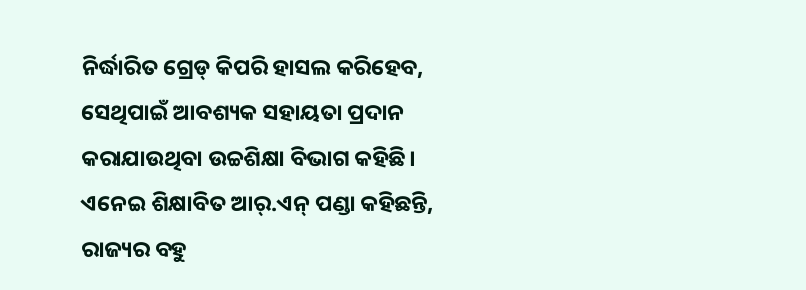ନିର୍ଦ୍ଧାରିତ ଗ୍ରେଡ୍ କିପରି ହାସଲ କରିହେବ, ସେଥିପାଇଁ ଆବଶ୍ୟକ ସହାୟତା ପ୍ରଦାନ କରାଯାଉଥିବା ଉଚ୍ଚଶିକ୍ଷା ବିଭାଗ କହିଛି।
ଏନେଇ ଶିକ୍ଷାବିତ ଆର୍.ଏନ୍ ପଣ୍ଡା କହିଛନ୍ତି, ରାଜ୍ୟର ବହୁ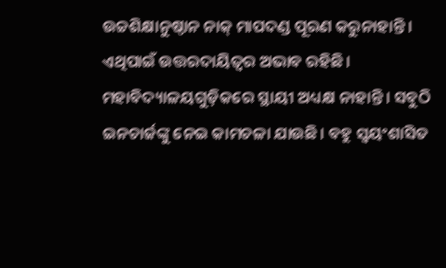ଉଚ୍ଚଶିକ୍ଷାନୁଷ୍ଠାନ ନାକ୍ ମାପଦଣ୍ଡ ପୂରଣ କରୁନାହାନ୍ତି। ଏଥିପାଇଁ ଉତ୍ତରଦାୟିତ୍ବର ଅଭାବ ରହିଛି। ମହାବିଦ୍ୟାଳୟଗୁଡ଼ିକରେ ସ୍ଥାୟୀ ଅଧ୍ୟକ୍ଷ ନାହାନ୍ତି। ସବୁଠି ଇନଚାର୍ଜଙ୍କୁ ନେଇ କାମଚଳା ଯାଉଛି। ବହୁ ସ୍ବୟଂଶାସିତ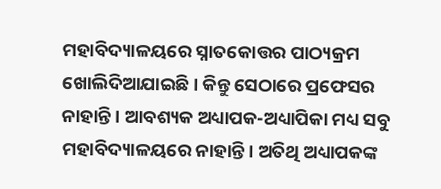ମହାବିଦ୍ୟାଳୟରେ ସ୍ନାତକୋତ୍ତର ପାଠ୍ୟକ୍ରମ ଖୋଲିଦିଆଯାଇଛି। କିନ୍ତୁ ସେଠାରେ ପ୍ରଫେସର ନାହାନ୍ତି। ଆବଶ୍ୟକ ଅଧ୍ୟାପକ-ଅଧ୍ୟାପିକା ମଧ୍ୟ ସବୁ ମହାବିଦ୍ୟାଳୟରେ ନାହାନ୍ତି। ଅତିଥି ଅଧ୍ୟାପକଙ୍କ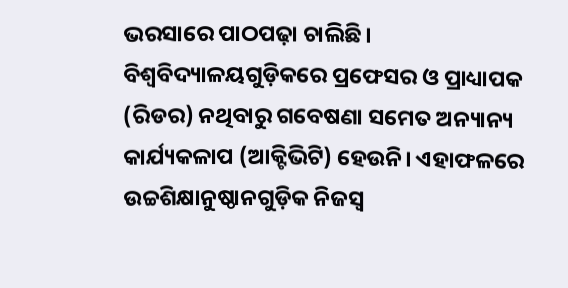ଭରସାରେ ପାଠପଢ଼ା ଚାଲିଛି। ବିଶ୍ବବିଦ୍ୟାଳୟଗୁଡ଼ିକରେ ପ୍ରଫେସର ଓ ପ୍ରାଧ୍ୟାପକ (ରିଡର) ନଥିବାରୁ ଗବେଷଣା ସମେତ ଅନ୍ୟାନ୍ୟ କାର୍ଯ୍ୟକଳାପ (ଆକ୍ଟିଭିଟି) ହେଉନି। ଏହାଫଳରେ ଉଚ୍ଚଶିକ୍ଷାନୁଷ୍ଠାନଗୁଡ଼ିକ ନିଜସ୍ବ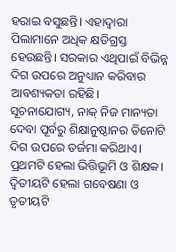ହରାଇ ବସୁଛନ୍ତି। ଏହାଦ୍ବାରା ପିଲାମାନେ ଅଧିକ କ୍ଷତିଗ୍ରସ୍ତ ହେଉଛନ୍ତି। ସରକାର ଏଥିପାଇଁ ବିଭିନ୍ନ ଦିଗ ଉପରେ ଅନୁଧ୍ୟାନ କରିବାର ଆବଶ୍ୟକତା ରହିଛି।
ସୂଚନାଯୋଗ୍ୟ, ନାକ୍ ନିଜ ମାନ୍ୟତା ଦେବା ପୂର୍ବରୁ ଶିକ୍ଷାନୁଷ୍ଠାନର ତିନୋଟି ଦିଗ ଉପରେ ତର୍ଜମା କରିଥାଏ। ପ୍ରଥମଟି ହେଲା ଭିତ୍ତିଭୂମି ଓ ଶିକ୍ଷକ। ଦ୍ବିତୀୟଟି ହେଲା ଗବେଷଣା ଓ ତୃତୀୟଟି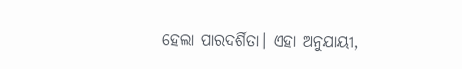ହେଲା ପାରଦର୍ଶିତା। ଏହା ଅନୁଯାୟୀ,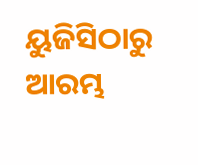ୟୁଜିସିଠାରୁ ଆରମ୍ଭ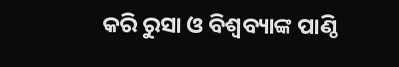କରି ରୁସା ଓ ବିଶ୍ବବ୍ୟାଙ୍କ ପାଣ୍ଠି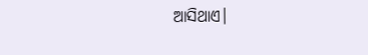ଆସିଥାଏ।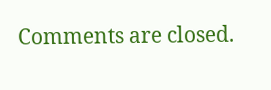Comments are closed.